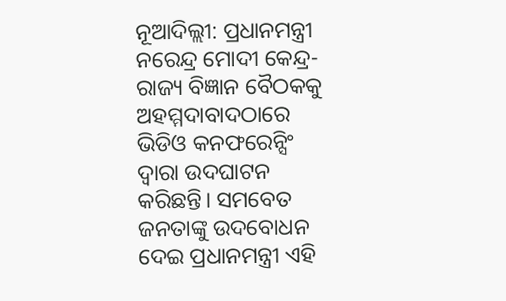ନୂଆଦିଲ୍ଲୀ: ପ୍ରଧାନମନ୍ତ୍ରୀ ନରେନ୍ଦ୍ର ମୋଦୀ କେନ୍ଦ୍ର-ରାଜ୍ୟ ବିଜ୍ଞାନ ବୈଠକକୁ ଅହମ୍ମଦାବାଦଠାରେ ଭିଡିଓ କନଫରେନ୍ସିଂ ଦ୍ୱାରା ଉଦଘାଟନ କରିଛନ୍ତି। ସମବେତ ଜନତାଙ୍କୁ ଉଦବୋଧନ ଦେଇ ପ୍ରଧାନମନ୍ତ୍ରୀ ଏହି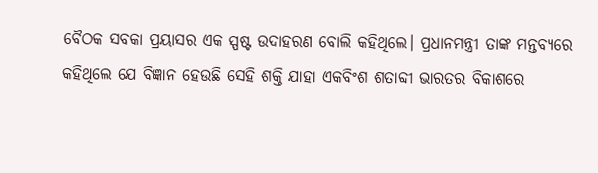ବୈଠକ ସବକା ପ୍ରୟାସର ଏକ ସ୍ପଷ୍ଟ ଉଦାହରଣ ବୋଲି କହିଥିଲେ। ପ୍ରଧାନମନ୍ତ୍ରୀ ତାଙ୍କ ମନ୍ତବ୍ୟରେ କହିଥିଲେ ଯେ ବିଜ୍ଞାନ ହେଉଛି ସେହି ଶକ୍ତି ଯାହା ଏକବିଂଶ ଶତାବ୍ଦୀ ଭାରତର ବିକାଶରେ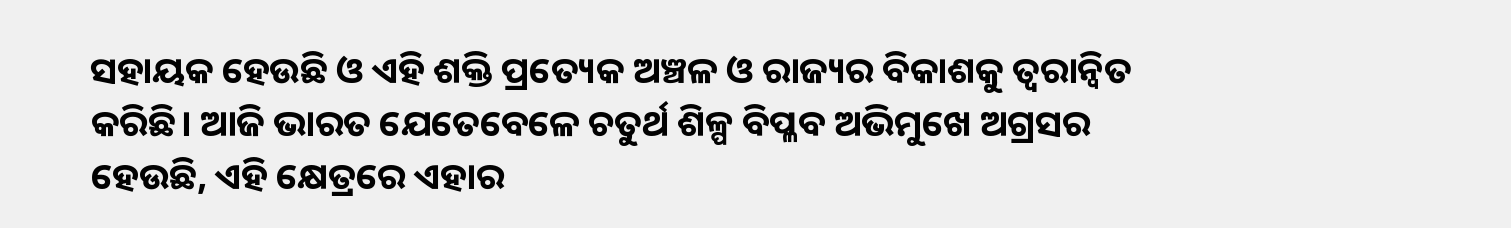ସହାୟକ ହେଉଛି ଓ ଏହି ଶକ୍ତି ପ୍ରତ୍ୟେକ ଅଞ୍ଚଳ ଓ ରାଜ୍ୟର ବିକାଶକୁ ତ୍ୱରାନ୍ୱିତ କରିଛି। ଆଜି ଭାରତ ଯେତେବେଳେ ଚତୁର୍ଥ ଶିଳ୍ପ ବିପ୍ଳବ ଅଭିମୁଖେ ଅଗ୍ରସର ହେଉଛି, ଏହି କ୍ଷେତ୍ରରେ ଏହାର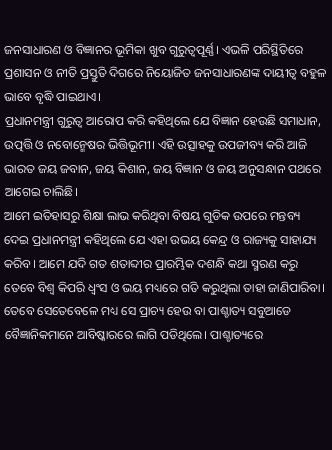ଜନସାଧାରଣ ଓ ବିଜ୍ଞାନର ଭୂମିକା ଖୁବ ଗୁରୁତ୍ୱପୂର୍ଣ୍ଣ। ଏଭଳି ପରିସ୍ଥିତିରେ ପ୍ରଶାସନ ଓ ନୀତି ପ୍ରସ୍ତୁତି ଦିଗରେ ନିୟୋଜିତ ଜନସାଧାରଣଙ୍କ ଦାୟୀତ୍ୱ ବହୁଳ ଭାବେ ବୃଦ୍ଧି ପାଇଥାଏ।
ପ୍ରଧାନମନ୍ତ୍ରୀ ଗୁରୁତ୍ୱ ଆରୋପ କରି କହିଥିଲେ ଯେ ବିଜ୍ଞାନ ହେଉଛି ସମାଧାନ, ଉତ୍ପତ୍ତି ଓ ନବୋନ୍ମେଷର ଭିତ୍ତିଭୂମୀ। ଏହି ଉତ୍ସାହକୁ ଉପଜୀବ୍ୟ କରି ଆଜି ଭାରତ ଜୟ ଜବାନ, ଜୟ କିଶାନ, ଜୟ ବିଜ୍ଞାନ ଓ ଜୟ ଅନୁସନ୍ଧାନ ପଥରେ ଆଗେଇ ଚାଲିଛି।
ଆମେ ଇତିହାସରୁ ଶିକ୍ଷା ଲାଭ କରିଥିବା ବିଷୟ ଗୁଡିକ ଉପରେ ମନ୍ତବ୍ୟ ଦେଇ ପ୍ରଧାନମନ୍ତ୍ରୀ କହିଥିଲେ ଯେ ଏହା ଉଭୟ କେନ୍ଦ୍ର ଓ ରାଜ୍ୟକୁ ସାହାଯ୍ୟ କରିବ। ଆମେ ଯଦି ଗତ ଶତାବ୍ଦୀର ପ୍ରାରମ୍ଭିକ ଦଶନ୍ଧି କଥା ସ୍ମରଣ କରୁ ତେବେ ବିଶ୍ୱ କିପରି ଧ୍ୱଂସ ଓ ଭୟ ମଧ୍ୟରେ ଗତି କରୁଥିଲା ତାହା ଜାଣିପାରିବା। ତେବେ ସେତେବେଳେ ମଧ୍ୟ ସେ ପ୍ରାଚ୍ୟ ହେଉ ବା ପାଶ୍ଚାତ୍ୟ ସବୁଆଡେ ବୈଜ୍ଞାନିକମାନେ ଆବିଷ୍କାରରେ ଲାଗି ପଡିଥିଲେ। ପାଶ୍ଚାତ୍ୟରେ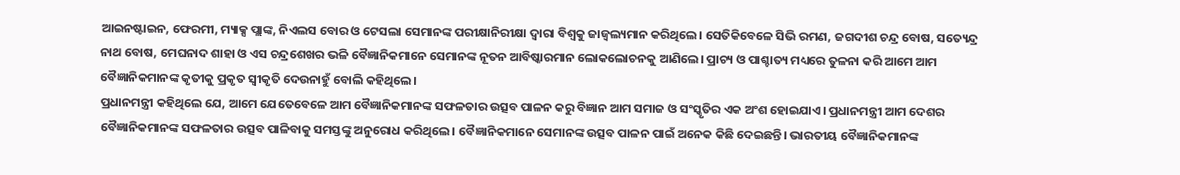ଆଇନଷ୍ଟାଇନ, ଫେରମୀ, ମ୍ୟାକ୍ସ ପ୍ଲାଙ୍କ, ନିଏଲସ ବୋର ଓ ଟେସଲା ସେମାନଙ୍କ ପରୀକ୍ଷାନିରୀକ୍ଷା ଦ୍ୱାରା ବିଶ୍ୱକୁ ଜାଜ୍ୱଲ୍ୟମାନ କରିଥିଲେ। ସେତିକିବେଳେ ସିଭି ରମଣ, ଜଗଦୀଶ ଚନ୍ଦ୍ର ବୋଷ, ସତ୍ୟେନ୍ଦ୍ର ନାଥ ବୋଷ, ମେଘନାଦ ଶାହା ଓ ଏସ ଚନ୍ଦ୍ରଶେଖର ଭଳି ବୈଜ୍ଞାନିକମାନେ ସେମାନଙ୍କ ନୂତନ ଆବିଷ୍କାରମାନ ଲୋକଲୋଚନକୁ ଆଣିଲେ। ପ୍ରାଚ୍ୟ ଓ ପାଶ୍ଚାତ୍ୟ ମଧ୍ୟରେ ତୁଳନା କରି ଆମେ ଆମ ବୈଜ୍ଞାନିକମାନଙ୍କ କୃତୀକୁ ପ୍ରକୃତ ସ୍ୱୀକୃତି ଦେଉନାହୁଁ ବୋଲି କହିଥିଲେ।
ପ୍ରଧାନମନ୍ତ୍ରୀ କହିଥିଲେ ଯେ, ଆମେ ଯେତେବେଳେ ଆମ ବୈଜ୍ଞାନିକମାନଙ୍କ ସଫଳତାର ଉତ୍ସବ ପାଳନ କରୁ ବିଜ୍ଞାନ ଆମ ସମାଜ ଓ ସଂସ୍କୃତିର ଏକ ଅଂଶ ହୋଇଯାଏ। ପ୍ରଧାନମନ୍ତ୍ରୀ ଆମ ଦେଶର ବୈଜ୍ଞାନିକମାନଙ୍କ ସଫଳତାର ଉତ୍ସବ ପାଳିବାକୁ ସମସ୍ତଙ୍କୁ ଅନୁରୋଧ କରିଥିଲେ। ବୈଜ୍ଞାନିକମାନେ ସେମାନଙ୍କ ଉତ୍ସବ ପାଳନ ପାଇଁ ଅନେକ କିଛି ଦେଇଛନ୍ତି। ଭାରତୀୟ ବୈଜ୍ଞାନିକମାନଙ୍କ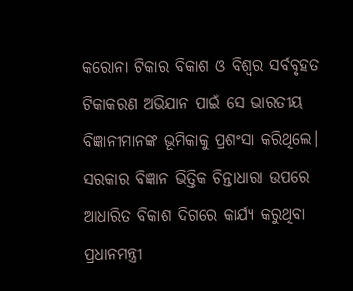କରୋନା ଟିକାର ବିକାଶ ଓ ବିଶ୍ୱର ସର୍ବବୃହତ ଟିକାକରଣ ଅଭିଯାନ ପାଇଁ ସେ ଭାରତୀୟ ବିଜ୍ଞାନୀମାନଙ୍କ ଭୂମିକାକୁ ପ୍ରଶଂସା କରିଥିଲେ।
ସରକାର ବିଜ୍ଞାନ ଭିତ୍ତିକ ଚିନ୍ତାଧାରା ଉପରେ ଆଧାରିତ ବିକାଶ ଦିଗରେ କାର୍ଯ୍ୟ କରୁଥିବା ପ୍ରଧାନମନ୍ତ୍ରୀ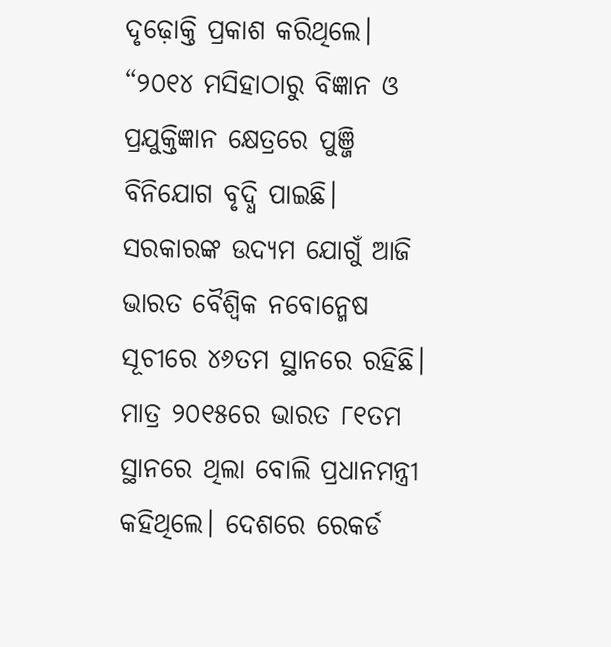ଦୃଢ଼ୋକ୍ତି ପ୍ରକାଶ କରିଥିଲେ। “୨୦୧୪ ମସିହାଠାରୁ ବିଜ୍ଞାନ ଓ ପ୍ରଯୁକ୍ତିଜ୍ଞାନ କ୍ଷେତ୍ରରେ ପୁଞ୍ଜି ବିନିଯୋଗ ବୃଦ୍ଧି ପାଇଛି। ସରକାରଙ୍କ ଉଦ୍ୟମ ଯୋଗୁଁ ଆଜି ଭାରତ ବୈଶ୍ୱିକ ନବୋନ୍ମେଷ ସୂଚୀରେ ୪୬ତମ ସ୍ଥାନରେ ରହିଛି। ମାତ୍ର ୨୦୧୫ରେ ଭାରତ ୮୧ତମ ସ୍ଥାନରେ ଥିଲା ବୋଲି ପ୍ରଧାନମନ୍ତ୍ରୀ କହିଥିଲେ। ଦେଶରେ ରେକର୍ଡ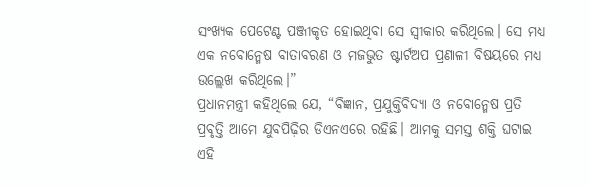ସଂଖ୍ୟକ ପେଟେଣ୍ଟ ପଞ୍ଜୀକୃତ ହୋଇଥିବା ସେ ସ୍ୱୀକାର କରିଥିଲେ। ସେ ମଧ୍ୟ ଏକ ନବୋନ୍ମେଷ ବାତାବରଣ ଓ ମଜଭୁତ ଷ୍ଟାର୍ଟଅପ ପ୍ରଣାଳୀ ବିଷୟରେ ମଧ୍ୟ ଉଲ୍ଲେଖ କରିଥିଲେ।”
ପ୍ରଧାନମନ୍ତ୍ରୀ କହିଥିଲେ ଯେ, “ବିଜ୍ଞାନ, ପ୍ରଯୁକ୍ତିବିଦ୍ୟା ଓ ନବୋନ୍ମେଷ ପ୍ରତି ପ୍ରବୃତ୍ତି ଆମେ ଯୁବପିଢ଼ିର ଡିଏନଏରେ ରହିଛି। ଆମକୁ ସମସ୍ତ ଶକ୍ତି ଘଟାଇ ଏହି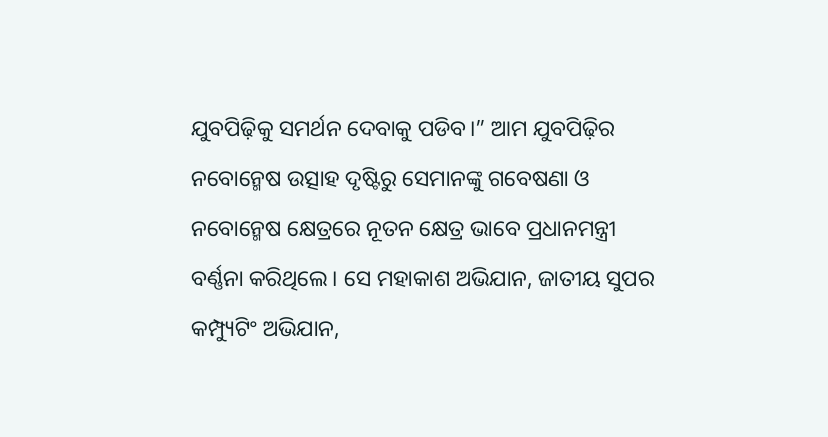ଯୁବପିଢ଼ିକୁ ସମର୍ଥନ ଦେବାକୁ ପଡିବ।” ଆମ ଯୁବପିଢ଼ିର ନବୋନ୍ମେଷ ଉତ୍ସାହ ଦୃଷ୍ଟିରୁ ସେମାନଙ୍କୁ ଗବେଷଣା ଓ ନବୋନ୍ମେଷ କ୍ଷେତ୍ରରେ ନୂତନ କ୍ଷେତ୍ର ଭାବେ ପ୍ରଧାନମନ୍ତ୍ରୀ ବର୍ଣ୍ଣନା କରିଥିଲେ। ସେ ମହାକାଶ ଅଭିଯାନ, ଜାତୀୟ ସୁପର କମ୍ପ୍ୟୁଟିଂ ଅଭିଯାନ,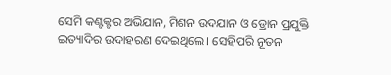ସେମି କଣ୍ଟକ୍ଟର ଅଭିଯାନ, ମିଶନ ଉଦଯାନ ଓ ଡ୍ରୋନ ପ୍ରଯୁକ୍ତି ଇତ୍ୟାଦିର ଉଦାହରଣ ଦେଇଥିଲେ। ସେହିପରି ନୂତନ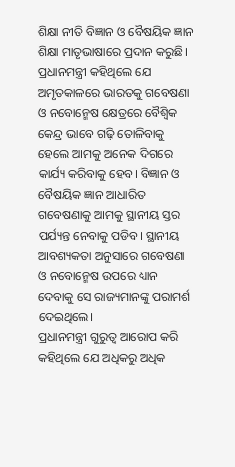ଶିକ୍ଷା ନୀତି ବିଜ୍ଞାନ ଓ ବୈଷୟିକ ଜ୍ଞାନ ଶିକ୍ଷା ମାତୃଭାଷାରେ ପ୍ରଦାନ କରୁଛି।
ପ୍ରଧାନମନ୍ତ୍ରୀ କହିଥିଲେ ଯେ ଅମୃତକାଳରେ ଭାରତକୁ ଗବେଷଣା ଓ ନବୋନ୍ମେଷ କ୍ଷେତ୍ରରେ ବୈଶ୍ୱିକ କେନ୍ଦ୍ର ଭାବେ ଗଢ଼ି ତୋଳିବାକୁ ହେଲେ ଆମକୁ ଅନେକ ଦିଗରେ କାର୍ଯ୍ୟ କରିବାକୁ ହେବ। ବିଜ୍ଞାନ ଓ ବୈଷୟିକ ଜ୍ଞାନ ଆଧାରିତ ଗବେଷଣାକୁ ଆମକୁ ସ୍ଥାନୀୟ ସ୍ତର ପର୍ଯ୍ୟନ୍ତ ନେବାକୁ ପଡିବ। ସ୍ଥାନୀୟ ଆବଶ୍ୟକତା ଅନୁସାରେ ଗବେଷଣା ଓ ନବୋନ୍ମେଷ ଉପରେ ଧ୍ୟାନ ଦେବାକୁ ସେ ରାଜ୍ୟମାନଙ୍କୁ ପରାମର୍ଶ ଦେଇଥିଲେ।
ପ୍ରଧାନମନ୍ତ୍ରୀ ଗୁରୁତ୍ୱ ଆରୋପ କରି କହିଥିଲେ ଯେ ଅଧିକରୁ ଅଧିକ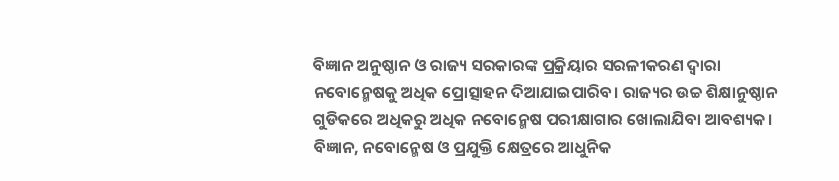ବିଜ୍ଞାନ ଅନୁଷ୍ଠାନ ଓ ରାଜ୍ୟ ସରକାରଙ୍କ ପ୍ରକ୍ରିୟାର ସରଳୀକରଣ ଦ୍ୱାରା ନବୋନ୍ମେଷକୁ ଅଧିକ ପ୍ରୋତ୍ସାହନ ଦିଆଯାଇପାରିବ। ରାଜ୍ୟର ଉଚ୍ଚ ଶିକ୍ଷାନୁଷ୍ଠାନ ଗୁଡିକରେ ଅଧିକରୁ ଅଧିକ ନବୋନ୍ମେଷ ପରୀକ୍ଷାଗାର ଖୋଲାଯିବା ଆବଶ୍ୟକ। ବିଜ୍ଞାନ, ନବୋନ୍ମେଷ ଓ ପ୍ରଯୁକ୍ତି କ୍ଷେତ୍ରରେ ଆଧୁନିକ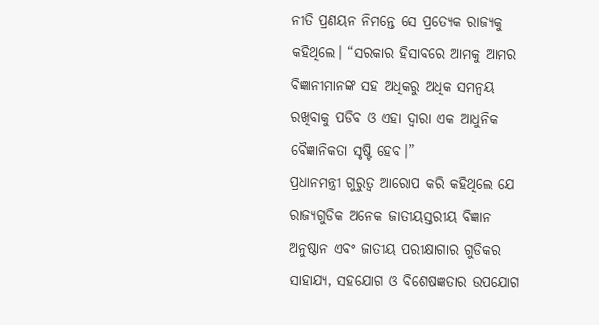ନୀତି ପ୍ରଣୟନ ନିମନ୍ତେ ସେ ପ୍ରତ୍ୟେକ ରାଜ୍ୟକୁ କହିଥିଲେ। “ସରକାର ହିସାବରେ ଆମକୁ ଆମର ବିଜ୍ଞାନୀମାନଙ୍କ ସହ ଅଧିକରୁ ଅଧିକ ସମନ୍ୱୟ ରଖିବାକୁ ପଡିବ ଓ ଏହା ଦ୍ୱାରା ଏକ ଆଧୁନିକ ବୈଜ୍ଞାନିକତା ସୃଷ୍ଟି ହେବ।”
ପ୍ରଧାନମନ୍ତ୍ରୀ ଗୁରୁତ୍ୱ ଆରୋପ କରି କହିଥିଲେ ଯେ ରାଜ୍ୟଗୁଡିକ ଅନେକ ଜାତୀୟସ୍ତରୀୟ ବିଜ୍ଞାନ ଅନୁଷ୍ଠାନ ଏବଂ ଜାତୀୟ ପରୀକ୍ଷାଗାର ଗୁଡିକର ସାହାଯ୍ୟ, ସହଯୋଗ ଓ ବିଶେଷଜ୍ଞତାର ଉପଯୋଗ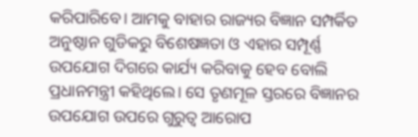କରିପାରିବେ। ଆମକୁ ବାହାର ରାଜ୍ୟର ବିଜ୍ଞାନ ସମ୍ପର୍କିତ ଅନୁଷ୍ଠାନ ଗୁଡିକରୁ ବିଶେଷଜ୍ଞତା ଓ ଏହାର ସମ୍ପୂର୍ଣ୍ଣ ଉପଯୋଗ ଦିଗରେ କାର୍ଯ୍ୟ କରିବାକୁ ହେବ ବୋଲି ପ୍ରଧାନମନ୍ତ୍ରୀ କହିଥିଲେ। ସେ ତୃଣମୂଳ ସ୍ତରରେ ବିଜ୍ଞାନର ଉପଯୋଗ ଉପରେ ଗୁରୁତ୍ୱ ଆରୋପ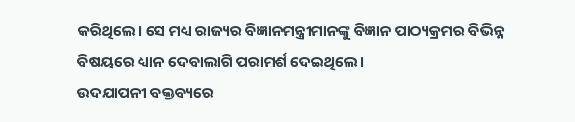କରିଥିଲେ। ସେ ମଧ୍ୟ ରାଜ୍ୟର ବିଜ୍ଞାନମନ୍ତ୍ରୀମାନଙ୍କୁ ବିଜ୍ଞାନ ପାଠ୍ୟକ୍ରମର ବିଭିନ୍ନ ବିଷୟରେ ଧ୍ୟାନ ଦେବାଲାଗି ପରାମର୍ଶ ଦେଇଥିଲେ।
ଉଦଯାପନୀ ବକ୍ତବ୍ୟରେ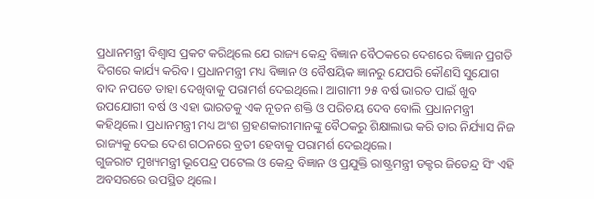ପ୍ରଧାନମନ୍ତ୍ରୀ ବିଶ୍ୱାସ ପ୍ରକଟ କରିଥିଲେ ଯେ ରାଜ୍ୟ କେନ୍ଦ୍ର ବିଜ୍ଞାନ ବୈଠକରେ ଦେଶରେ ବିଜ୍ଞାନ ପ୍ରଗତି ଦିଗରେ କାର୍ଯ୍ୟ କରିବ। ପ୍ରଧାନମନ୍ତ୍ରୀ ମଧ୍ୟ ବିଜ୍ଞାନ ଓ ବୈଷୟିକ ଜ୍ଞାନରୁ ଯେପରି କୌଣସି ସୁଯୋଗ ବାଦ ନପଡେ ତାହା ଦେଖିବାକୁ ପରାମର୍ଶ ଦେଇଥିଲେ। ଆଗାମୀ ୨୫ ବର୍ଷ ଭାରତ ପାଇଁ ଖୁବ ଉପଯୋଗୀ ବର୍ଷ ଓ ଏହା ଭାରତକୁ ଏକ ନୂତନ ଶକ୍ତି ଓ ପରିଚୟ ଦେବ ବୋଲି ପ୍ରଧାନମନ୍ତ୍ରୀ କହିଥିଲେ। ପ୍ରଧାନମନ୍ତ୍ରୀ ମଧ୍ୟ ଅଂଶ ଗ୍ରହଣକାରୀମାନଙ୍କୁ ବୈଠକରୁ ଶିକ୍ଷାଲାଭ କରି ତାର ନିର୍ଯ୍ୟାସ ନିଜ ରାଜ୍ୟକୁ ଦେଇ ଦେଶ ଗଠନରେ ବ୍ରତୀ ହେବାକୁ ପରାମର୍ଶ ଦେଇଥିଲେ।
ଗୁଜରାଟ ମୁଖ୍ୟମନ୍ତ୍ରୀ ଭୂପେନ୍ଦ୍ର ପଟେଲ ଓ କେନ୍ଦ୍ର ବିଜ୍ଞାନ ଓ ପ୍ରଯୁକ୍ତି ରାଷ୍ଟ୍ରମନ୍ତ୍ରୀ ଡକ୍ଟର ଜିତେନ୍ଦ୍ର ସିଂ ଏହି ଅବସରରେ ଉପସ୍ଥିତ ଥିଲେ।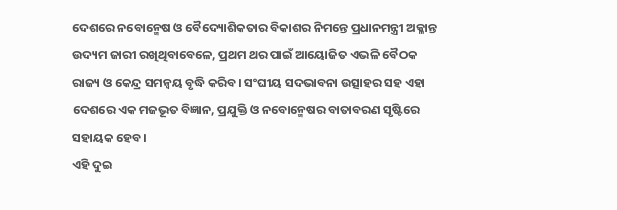ଦେଶରେ ନବୋନ୍ମେଷ ଓ ବୈଦ୍ୟୋଶିକତାର ବିକାଶର ନିମନ୍ତେ ପ୍ରଧାନମନ୍ତ୍ରୀ ଅକ୍ଳାନ୍ତ ଉଦ୍ୟମ ଜାରୀ ରଖିଥିବାବେଳେ, ପ୍ରଥମ ଥର ପାଇଁ ଆୟୋଜିତ ଏଭଳି ବୈଠକ ରାଜ୍ୟ ଓ କେନ୍ଦ୍ର ସମନ୍ୱୟ ବୃଦ୍ଧି କରିବ। ସଂଘୀୟ ସଦଭାବନା ଉତ୍ସାହର ସହ ଏହା ଦେଶରେ ଏକ ମଜଭୂତ ବିଜ୍ଞାନ, ପ୍ରଯୁକ୍ତି ଓ ନବୋନ୍ମେଷର ବାତାବରଣ ସୃଷ୍ଟିରେ ସହାୟକ ହେବ।
ଏହି ଦୁଇ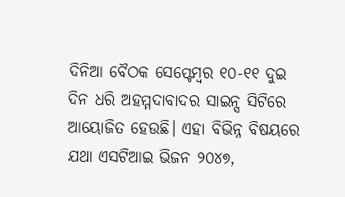ଦିନିଆ ବୈଠକ ସେପ୍ଟେମ୍ବର ୧୦-୧୧ ଦୁଇ ଦିନ ଧରି ଅହମ୍ମଦାବାଦର ସାଇନ୍ସ ସିଟିରେ ଆୟୋଜିତ ହେଉଛି। ଏହା ବିଭିନ୍ନ ବିଷୟରେ ଯଥା ଏସଟିଆଇ ଭିଜନ ୨୦୪୭,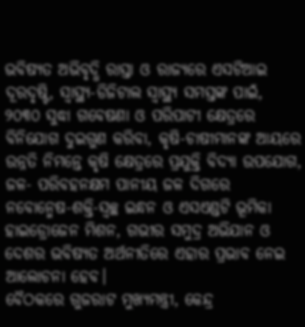ଭବିଷ୍ୟତ ଅଭିବୃଦ୍ଧି ରାସ୍ତା ଓ ରାଜ୍ୟରେ ଏସଟିଆଇ ଦୂରଦୃଷ୍ଟି, ସ୍ୱାସ୍ଥ୍ୟ-ଡିଜିଟାଲ ସ୍ୱାସ୍ଥ୍ୟ ସମସ୍ତଙ୍କ ପାଇଁ, ୨୦୩୦ ସୁଦ୍ଧା ଗବେଷଣା ଓ ପରିପାଟୀ କ୍ଷେତ୍ରରେ ବିନିଯୋଗ ଦୁଇଗୁଣ କରିବା, କୃଷି-ଚାଷୀମାନଙ୍କ ଆୟରେ ଉନ୍ନତି ନିମନ୍ତେ କୃଷି କ୍ଷେତ୍ରରେ ପ୍ରଯୁକ୍ତି ବିଦ୍ୟା ଉପଯୋଗ, ଜଳ- ପରିବହନକ୍ଷମ ପାନୀୟ ଜଳ ଦିଗରେ ନବୋନ୍ମେଷ-ଶକ୍ତି-ସ୍ୱଚ୍ଛ ଇନ୍ଧନ ଓ ଏସଏଣ୍ଡଟି ଭୂମିକା ହାଇଡ୍ରୋଜେନ ମିଶନ, ଗଭୀର ସମୁଦ୍ର ଅଭିଯାନ ଓ ଦେଶର ଭବିଷ୍ୟତ ଅର୍ଥନୀତିରେ ଏହାର ପ୍ରଭାବ ନେଇ ଆଲୋଚନା ହେବ।
ବୈଠକରେ ଗୁଜରାଟ ମୁଖ୍ୟମନ୍ତ୍ରୀ, କେନ୍ଦ୍ର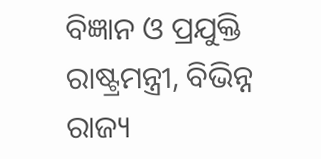ବିଜ୍ଞାନ ଓ ପ୍ରଯୁକ୍ତି ରାଷ୍ଟ୍ରମନ୍ତ୍ରୀ, ବିଭିନ୍ନ ରାଜ୍ୟ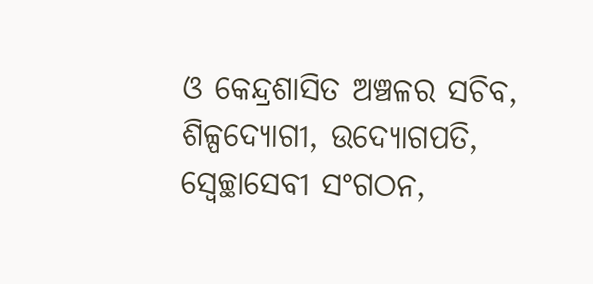ଓ କେନ୍ଦ୍ରଶାସିତ ଅଞ୍ଚଳର ସଚିବ, ଶିଳ୍ପଦ୍ୟୋଗୀ, ଉଦ୍ୟୋଗପତି, ସ୍ୱେଚ୍ଛାସେବୀ ସଂଗଠନ,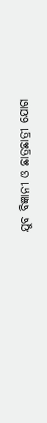ଯୁବ ବିଜ୍ଞାନୀ ଓ ଛାତ୍ରଛାତ୍ରୀ ଯୋଗ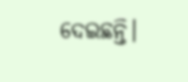ଦେଇଛନ୍ତି।